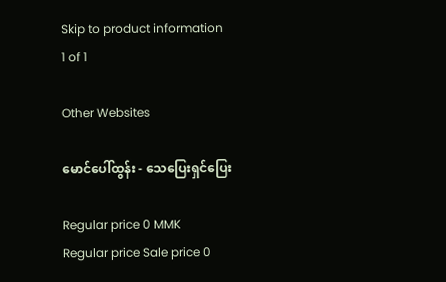Skip to product information
1 of 1

Other Websites

မောင်ပေါ်ထွန်း - သေပြေးရှင်ပြေး

Regular price 0 MMK
Regular price Sale price 0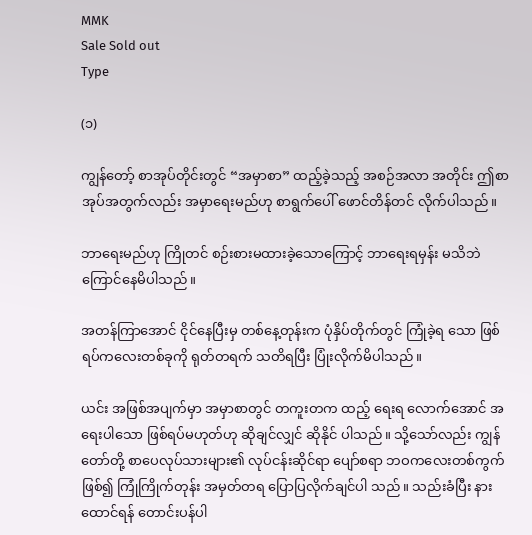MMK
Sale Sold out
Type

(၁)

ကျွန်တော့် စာအုပ်တိုင်းတွင် “အမှာစာ” ထည့်ခဲ့သည့် အစဉ်အလာ အတိုင်း ဤစာအုပ်အတွက်လည်း အမှာရေးမည်ဟု စာရွက်ပေါ် ဖောင်တိန်တင် လိုက်ပါသည်။

ဘာရေးမည်ဟု ကြိုတင် စဉ်းစားမထားခဲ့သောကြောင့် ဘာရေးရမှန်း မသိဘဲ ကြောင်နေမိပါသည်။

အတန်ကြာအောင် ငိုင်နေပြီးမှ တစ်နေ့တုန်းက ပုံနှိပ်တိုက်တွင် ကြုံခဲ့ရ သော ဖြစ်ရပ်ကလေးတစ်ခုကို ရုတ်တရက် သတိရပြီး ပြုံးလိုက်မိပါသည်။

ယင်း အဖြစ်အပျက်မှာ အမှာစာတွင် တကူးတက ထည့် ရေးရ လောက်အောင် အရေးပါသော ဖြစ်ရပ်မဟုတ်ဟု ဆိုချင်လျှင် ဆိုနိုင် ပါသည်။ သို့သော်လည်း ကျွန်တော်တို့ စာပေလုပ်သားများ၏ လုပ်ငန်းဆိုင်ရာ ပျော်စရာ ဘဝကလေးတစ်ကွက် ဖြစ်၍ ကြုံကြိုက်တုန်း အမှတ်တရ ပြောပြလိုက်ချင်ပါ သည်။ သည်းခံပြီး နားထောင်ရန် တောင်းပန်ပါ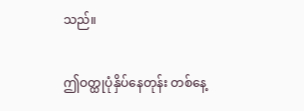သည်။

ဤဝတ္ထုပုံနှိပ်နေတုန်း တစ်နေ့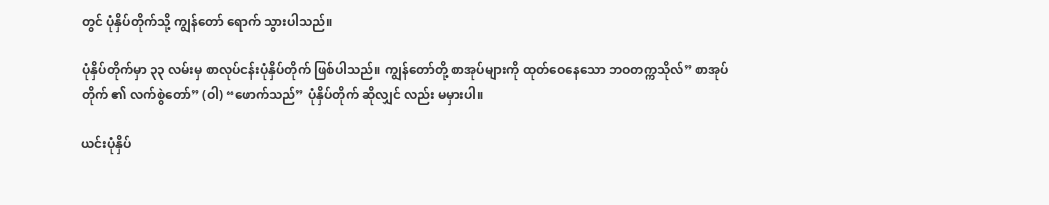တွင် ပုံနှိပ်တိုက်သို့ ကျွန်တော် ရောက် သွားပါသည်။

ပုံနှိပ်တိုက်မှာ ၃၃ လမ်းမှ စာလုပ်ငန်းပုံနှိပ်တိုက် ဖြစ်ပါသည်။ ကျွန်တော်တို့ စာအုပ်များကို ထုတ်ဝေနေသော ဘဝတက္ကသိုလ်” စာအုပ်တိုက် ၏ လက်စွဲတော်” (ဝါ) “ဖောက်သည်” ပုံနှိပ်တိုက် ဆိုလျှင် လည်း မမှားပါ။

ယင်းပုံနှိပ်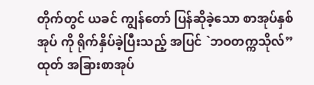တိုက်တွင် ယခင် ကျွန်တော် ပြန်ဆိုခဲ့သော စာအုပ်နှစ်အုပ် ကို ရိုက်နှိပ်ခဲ့ပြီးသည့် အပြင် `ဘဝတက္ကသိုလ်” ထုတ် အခြားစာအုပ်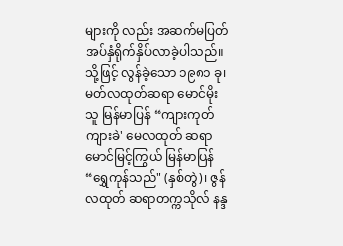များကို လည်း အဆက်မပြတ် အပ်နှံရိုက်နှိပ်လာခဲ့ပါသည်။ သို့ဖြင့် လွန်ခဲ့သော ၁၉၈၁ ခု၊ မတ်လထုတ်ဆရာ မောင်မိုးသူ မြန်မာပြန် “ကျားကုတ်ကျားခဲ' မေလထုတ် ဆရာမောင်မြင့်ကြွယ် မြန်မာပြန်“ရွှေကုန်သည်" (နှစ်တွဲ)၊ ဇွန်လထုတ် ဆရာတက္ကသိုလ် နန္ဒ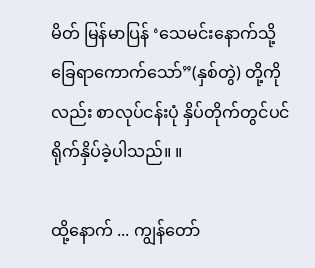မိတ် မြန်မာပြန် ‘သေမင်းနောက်သို့ ခြေရာကောက်သော်”(နှစ်တွဲ) တို့ကိုလည်း စာလုပ်ငန်းပုံ နှိပ်တိုက်တွင်ပင် ရိုက်နှိပ်ခဲ့ပါသည်။ ။

ထို့နောက် ... ကျွန်တော်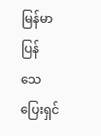မြန်မာပြန် သေပြေးရှင်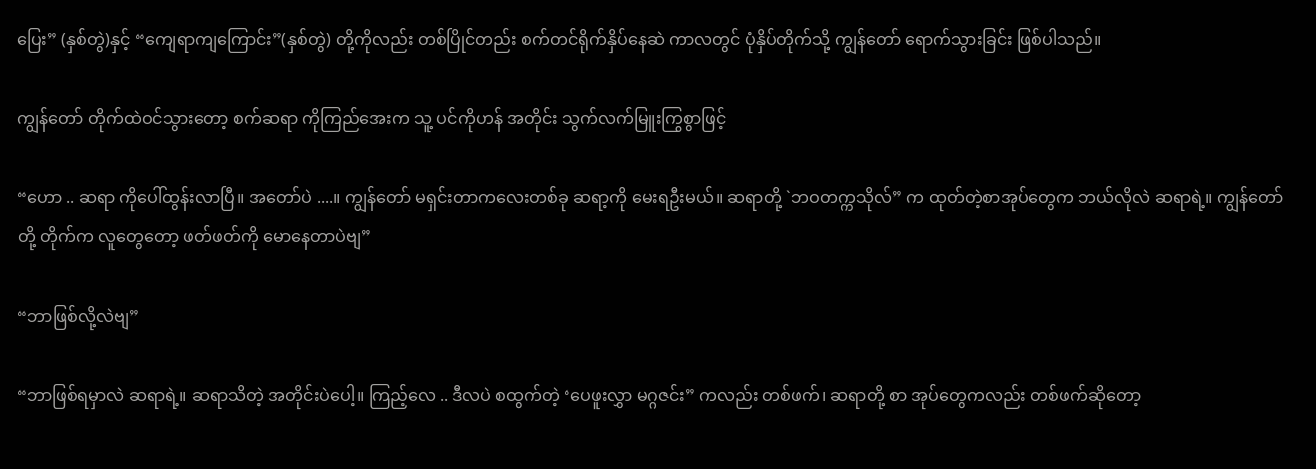ပြေး” (နှစ်တွဲ)နှင့် “ကျေရာကျကြောင်း”(နှစ်တွဲ) တို့ကိုလည်း တစ်ပြိုင်တည်း စက်တင်ရိုက်နှိပ်နေဆဲ ကာလတွင် ပုံနှိပ်တိုက်သို့ ကျွန်တော် ရောက်သွားခြင်း ဖြစ်ပါသည်။

ကျွန်တော် တိုက်ထဲဝင်သွားတော့ စက်ဆရာ ကိုကြည်အေးက သူ့ ပင်ကိုဟန် အတိုင်း သွက်လက်မြူးကြွစွာဖြင့်

“ဟော .. ဆရာ ကိုပေါ်ထွန်းလာပြီ။ အတော်ပဲ ....။ ကျွန်တော် မရှင်းတာကလေးတစ်ခု ဆရာ့ကို မေးရဦးမယ်။ ဆရာတို့ `ဘဝတက္ကသိုလ်” က ထုတ်တဲ့စာအုပ်တွေက ဘယ်လိုလဲ ဆရာရဲ့။ ကျွန်တော်တို့ တိုက်က လူတွေတော့ ဖတ်ဖတ်ကို မောနေတာပဲဗျ”

“ဘာဖြစ်လို့လဲဗျ”

“ဘာဖြစ်ရမှာလဲ ဆရာရဲ့။ ဆရာသိတဲ့ အတိုင်းပဲပေါ့။ ကြည့်လေ .. ဒီလပဲ စထွက်တဲ့ ‘ပေဖူးလွှာ မဂ္ဂဇင်း” ကလည်း တစ်ဖက်၊ ဆရာတို့ စာ အုပ်တွေကလည်း တစ်ဖက်ဆိုတော့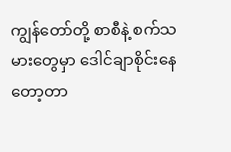ကျွန်တော်တို့ စာစီနဲ့ စက်သမားတွေမှာ ဒေါင်ချာစိုင်းနေတော့တာ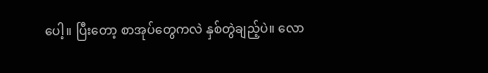ပေါ့။ ပြီးတော့ စာအုပ်တွေကလဲ နှစ်တွဲချည့်ပဲ။ လော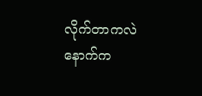လိုက်တာကလဲ နောက်က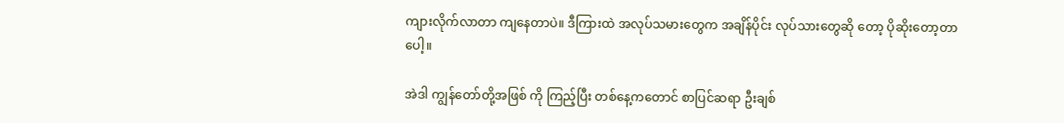ကျားလိုက်လာတာ ကျနေတာပဲ။ ဒီကြားထဲ အလုပ်သမားတွေက အချိန်ပိုင်း လုပ်သားတွေဆို တော့ ပိုဆိုးတော့တာပေါ့။

အဲဒါ ကျွန်တော်တို့အဖြစ် ကို ကြည့်ပြီး တစ်နေ့ကတောင် စာပြင်ဆရာ ဦးချစ်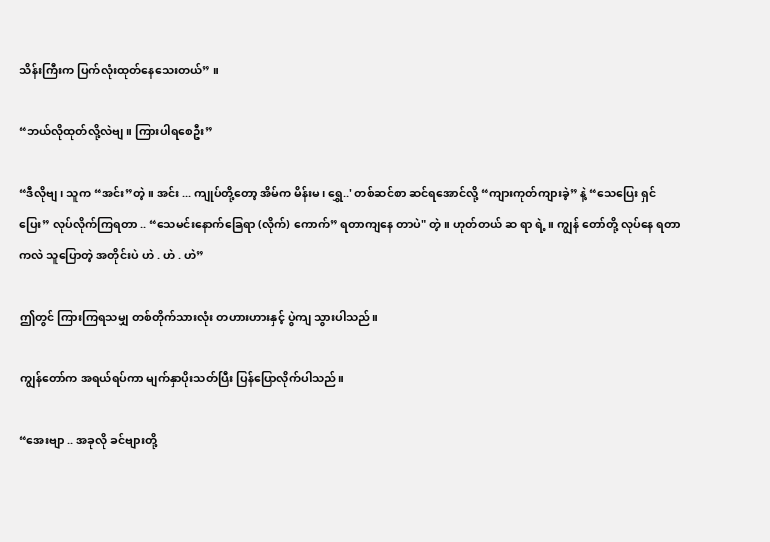သိန်းကြီးက ပြက်လုံးထုတ်နေသေးတယ်” ။

“ဘယ်လိုထုတ်လို့လဲဗျ။ ကြားပါရစေဦး”

“ဒီလိုဗျ၊ သူက “အင်း”တဲ့။ အင်း ... ကျုပ်တို့တော့ အိမ်က မိန်းမ၊ ရွှေ..' တစ်ဆင်စာ ဆင်ရအောင်လို့ “ကျားကုတ်ကျားခဲ့” နဲ့ “သေပြေး ရှင် ပြေး” လုပ်လိုက်ကြရတာ .. “သေမင်းနောက်ခြေရာ (လိုက်) ကောက်” ရတာကျနေ တာပဲ" တဲ့ ။ ဟုတ်တယ် ဆ ရာ ရဲ့။ ကျွန် တော်တို့ လုပ်နေ ရတာကလဲ သူပြောတဲ့ အတိုင်းပဲ ဟဲ . ဟဲ . ဟဲ”

ဤတွင် ကြားကြရသမျှ တစ်တိုက်သားလုံး တဟားဟားနှင့် ပွဲကျ သွားပါသည်။

ကျွန်တော်က အရယ်ရပ်ကာ မျက်နှာပိုးသတ်ပြီး ပြန်ပြောလိုက်ပါသည်။

“အေးဗျာ .. အခုလို ခင်ဗျားတို့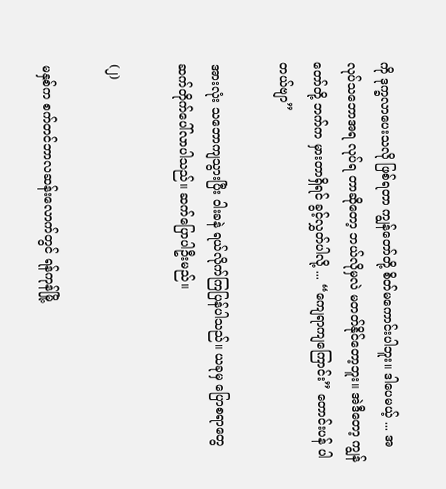ကို ဒုက္ခလာပေးသလို ဖြစ်ရတာ ကျွန်တော်တို့ စိတ်မကောင်းပါဘူး။ ဒါပေမယ့် ... အလုပ်သဘောအရ လုပ်ရ တာဆိုတော့ ဘယ်လိုမှလဲ မတတ်နိုင်တော့ဘူး။ အဲဒီတော့ ကျွန်တော်တို့ ဘက်က မှားတာရှိရင် ခွင့်လွှတ်ပါလို့ ... “ကျေရာကျကြောင်း” တောင်းပန် ပါတယ်ဗျာ”

အားလုံး သဘောကျသွားပြီး ဝါးခနဲ ရယ်လိုက်ကြပြန်ပါသည်။ ယခုမှ ပြောစရာတွေ ဆက်တိုက်ပေါ်လာပါသည်။ ဆက်ပြောပါဦးမည်။

(၂)

မနှစ်က စက်တင်ဘာလဆန်းလောက်တွင် ရန်ကုန်မြို့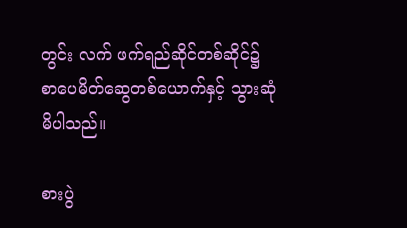တွင်း လက် ဖက်ရည်ဆိုင်တစ်ဆိုင်၌ စာပေမိတ်ဆွေတစ်ယောက်နှင့် သွားဆုံမိပါသည်။

စားပွဲ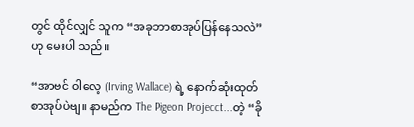တွင် ထိုင်လျှင် သူက “အခုဘာစာအုပ်ပြန်နေသလဲ” ဟု မေးပါ သည်။

“အာဗင် ဝါလေ့ (Irving Wallace) ရဲ့ နောက်ဆုံးထုတ် စာအုပ်ပဲဗျ။ နာမည်က The Pigeon Projecct...တဲ့ “ခို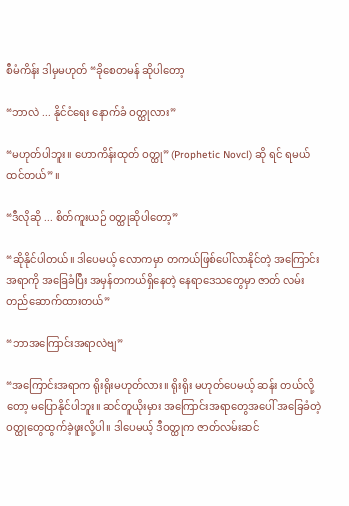စီမံကိန်း ဒါမှမဟုတ် “ခိုစေတမန် ဆိုပါတော့

“ဘာလဲ ... နိုင်ငံရေး နောက်ခံ ဝတ္ထုလား”

“မဟုတ်ပါဘူး။ ဟောကိန်းထုတ် ဝတ္ထု” (Prophetic Novcl) ဆို ရင် ရမယ် ထင်တယ်” ။

“ဒီလိုဆို ... စိတ်ကူးယဉ် ဝတ္ထုဆိုပါတော့”

“ဆိုနိုင်ပါတယ်။ ဒါပေမယ့် လောကမှာ တကယ်ဖြစ်ပေါ်လာနိုင်တဲ့ အကြောင်းအရာကို အခြေခံပြီး အမှန်တကယ်ရှိနေတဲ့ နေရာဒေသတွေမှာ ဇာတ် လမ်း တည်ဆောက်ထားတယ်”

“ဘာအကြောင်းအရာလဲဗျ”

“အကြောင်းအရာက ရိုးရိုးမဟုတ်လား။ ရိုးရိုး မဟုတ်ပေမယ့် ဆန်း တယ်လို့တော့ မပြောနိုင်ပါဘူး။ ဆင်တူယိုးမှား အကြောင်းအရာတွေအပေါ် အခြေခံတဲ့ ဝတ္ထုတွေထွက်ခဲ့ဖူးလို့ပါ။ ဒါပေမယ့် ဒီဝတ္ထုက ဇာတ်လမ်းဆင်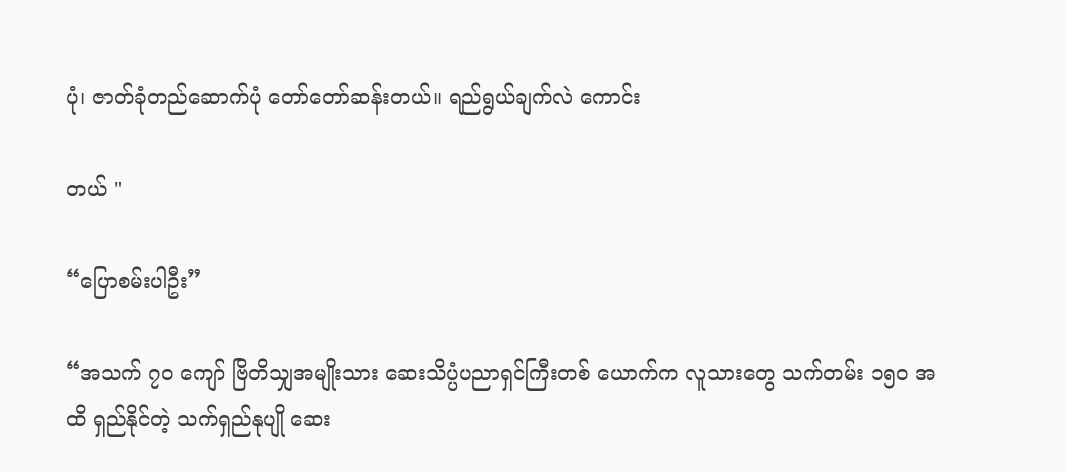ပုံ၊ ဇာတ်ခုံတည်ဆောက်ပုံ တော်တော်ဆန်းတယ်။ ရည်ရွယ်ချက်လဲ ကောင်း

တယ် "

“ပြောစမ်းပါဦး”

“အသက် ၇၀ ကျော် ဗြိတိသျှအမျိုးသား ဆေးသိပ္ပံပညာရှင်ကြီးတစ် ယောက်က လူသားတွေ သက်တမ်း ၁၅၀ အထိ ရှည်နိုင်တဲ့ သက်ရှည်နုပျို ဆေး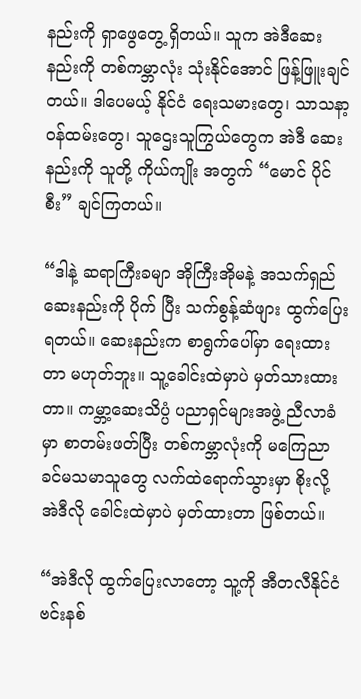နည်းကို ရှာဖွေတွေ့ ရှိတယ်။ သူက အဲဒီဆေးနည်းကို တစ်ကမ္ဘာလုံး သုံးနိုင်အောင် ဖြန့်ဖြူးချင်တယ်။ ဒါပေမယ့် နိုင်ငံ ရေးသမားတွေ၊ သာသနာ့ ဝန်ထမ်းတွေ၊ သူဌေးသူကြွယ်တွေက အဲဒီ ဆေးနည်းကို သူတို့ ကိုယ်ကျိုး အတွက် “မောင် ပိုင်စီး” ချင်ကြတယ်။

“ဒါနဲ့ ဆရာကြီးခမျာ အိုကြီးအိုမနဲ့ အသက်ရှည်ဆေးနည်းကို ပိုက် ပြီး သက်စွန့်ဆံဖျား ထွက်ပြေးရတယ်။ ဆေးနည်းက စာရွက်ပေါ်မှာ ရေးထားတာ မဟုတ်ဘူး။ သူ့ခေါင်းထဲမှာပဲ မှတ်သားထားတာ။ ကမ္ဘာ့ဆေးသိပ္ပံ ပညာရှင်များအဖွဲ့ ညီလာခံမှာ စာတမ်းဖတ်ပြီး တစ်ကမ္ဘာလုံးကို မကြေညာခင်မသမာသူတွေ လက်ထဲရောက်သွားမှာ စိုးလို့ အဲဒီလို ခေါင်းထဲမှာပဲ မှတ်ထားတာ ဖြစ်တယ်။

“အဲဒီလို ထွက်ပြေးလာတော့ သူ့ကို အီတလီနိုင်ငံ ဗင်းနစ်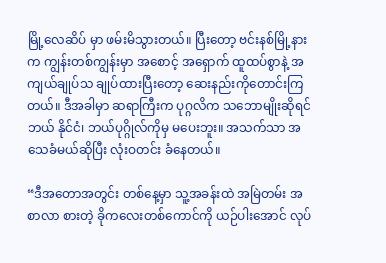မြို့လေဆိပ် မှာ ဖမ်းမိသွားတယ်။ ပြီးတော့ ဗင်းနစ်မြို့နားက ကျွန်းတစ်ကျွန်းမှာ အစောင့် အရှောက် ထူထပ်စွာနဲ့ အကျယ်ချုပ်သ ချုပ်ထားပြီးတော့ ဆေးနည်းကိုတောင်းကြတယ်။ ဒီအခါမှာ ဆရာကြီးက ပုဂ္ဂလိက သဘောမျိုးဆိုရင် ဘယ် နိုင်ငံ၊ ဘယ်ပုဂ္ဂိုလ်ကိုမှ မပေးဘူး။ အသက်သာ အသေခံမယ်ဆိုပြီး လုံးဝတင်း ခံနေတယ်။

“ဒီအတောအတွင်း တစ်နေ့မှာ သူ့အခန်းထဲ အမြဲတမ်း အစာလာ စားတဲ့ ခိုကလေးတစ်ကောင်ကို ယဉ်ပါးအောင် လုပ်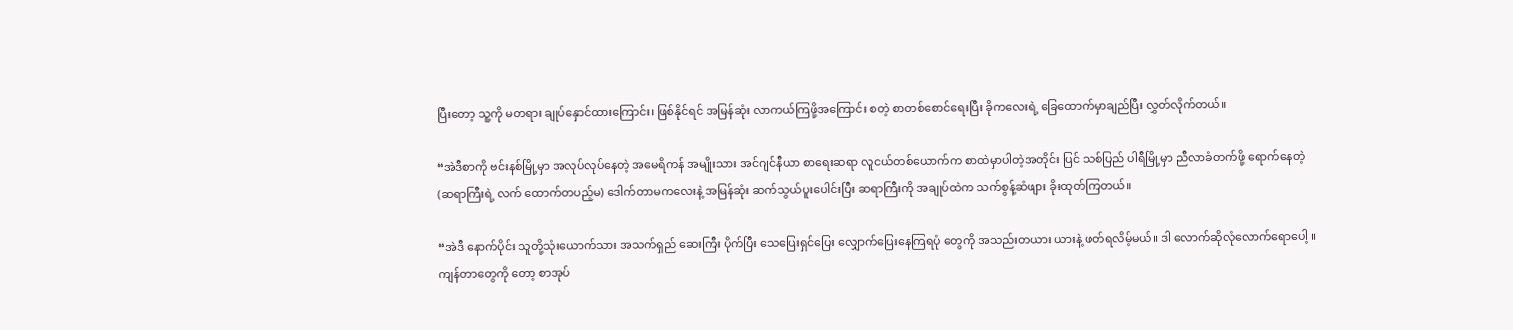ပြီးတော့ သူ့ကို မတရား ချုပ်နှောင်ထားကြောင်း၊ ဖြစ်နိုင်ရင် အမြန်ဆုံး လာကယ်ကြဖို့အကြောင်း စတဲ့ စာတစ်စောင်ရေးပြီး ခိုကလေးရဲ့ ခြေထောက်မှာချည်ပြီး လွှတ်လိုက်တယ်။

“အဲဒီစာကို ဗင်းနစ်မြို့မှာ အလုပ်လုပ်နေတဲ့ အမေရိကန် အမျိုးသား အင်ဂျင်နီယာ စာရေးဆရာ လူငယ်တစ်ယောက်က စာထဲမှာပါတဲ့အတိုင်း ပြင် သစ်ပြည် ပါရီမြို့မှာ ညီလာခံတက်ဖို့ ရောက်နေတဲ့ (ဆရာကြီးရဲ့ လက် ထောက်တပည့်မ) ဒေါက်တာမကလေးနဲ့ အမြန်ဆုံး ဆက်သွယ်ပူးပေါင်းပြီး ဆရာကြီးကို အချုပ်ထဲက သက်စွန့်ဆံဖျား ခိုးထုတ်ကြတယ်။

“အဲဒီ နောက်ပိုင်း သူတို့သုံးယောက်သား အသက်ရှည် ဆေးကြီး ပိုက်ပြီး သေပြေးရှင်ပြေး လျှောက်ပြေးနေကြရပုံ တွေကို အသည်းတယား ယားနဲ့ ဖတ်ရလိမ့်မယ်။ ဒါ လောက်ဆိုလုံလောက်ရောပေါ့ ။ ကျန်တာတွေကို တော့ စာအုပ်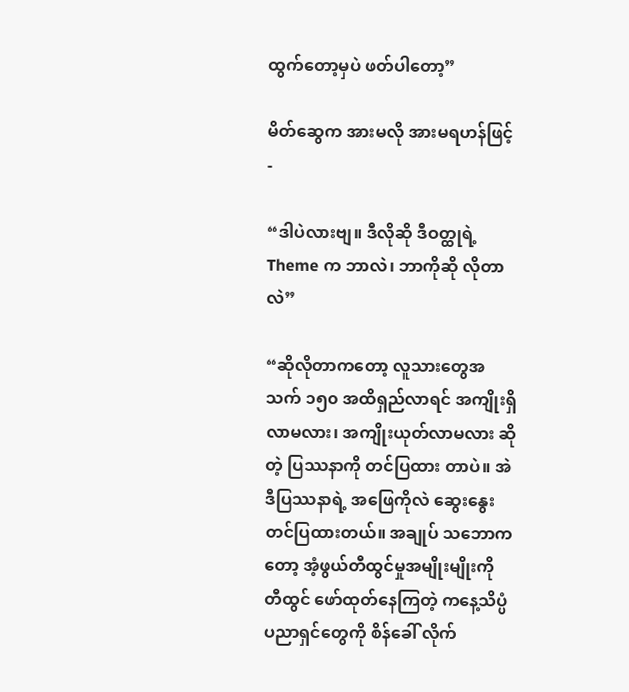ထွက်တော့မှပဲ ဖတ်ပါတော့”

မိတ်ဆွေက အားမလို အားမရဟန်ဖြင့် -

“ဒါပဲလားဗျ။ ဒီလိုဆို ဒီဝတ္ထုရဲ့ Theme က ဘာလဲ၊ ဘာကိုဆို လိုတာလဲ”

“ဆိုလိုတာကတော့ လူသားတွေအသက် ၁၅၀ အထိရှည်လာရင် အကျိုးရှိလာမလား၊ အကျိုးယုတ်လာမလား ဆိုတဲ့ ပြဿနာကို တင်ပြထား တာပဲ။ အဲဒီပြဿနာရဲ့ အဖြေကိုလဲ ဆွေးနွေးတင်ပြထားတယ်။ အချုပ် သဘောကတော့ အံ့ဖွယ်တီထွင်မှုအမျိုးမျိုးကို တီထွင် ဖော်ထုတ်နေကြတဲ့ ကနေ့သိပ္ပံပညာရှင်တွေကို စိန်ခေါ် လိုက်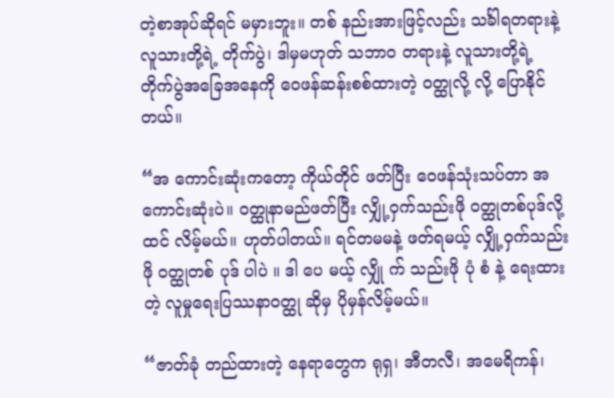တဲ့စာအုပ်ဆိုရင် မမှားဘူး။ တစ် နည်းအားဖြင့်လည်း သင်္ခါရတရားနဲ့လူသားတို့ရဲ့ တိုက်ပွဲ၊ ဒါမှမဟုတ် သဘာဝ တရားနဲ့ လူသားတို့ရဲ့ တိုက်ပွဲအခြေအနေကို ဝေဖန်ဆန်းစစ်ထားတဲ့ ဝတ္ထုလို့ လို့ ပြောနိုင်တယ်။

“အ ကောင်းဆုံးကတော့ ကိုယ်တိုင် ဖတ်ပြီး ဝေဖန်သုံးသပ်တာ အကောင်းဆုံးပဲ။ ဝတ္ထုနာမည်ဖတ်ပြီး လျှို့ဝှက်သည်းဖို ဝတ္ထုတစ်ပုဒ်လို့ ထင် လိမ့်မယ်။ ဟုတ်ပါတယ်။ ရင်တမမနဲ့ ဖတ်ရမယ့် လျှို့ဝှက်သည်းဖို ဝတ္ထုတစ် ပုဒ် ပါပဲ ။ ဒါ ပေ မယ့် လျှို က် သည်းဖို ပုံ စံ နဲ့ ရေးထားတဲ့ လူမှုရေးပြဿနာဝတ္ထု ဆိုမှ ပိုမှန်လိမ့်မယ်။

“ဇာတ်ခုံ တည်ထားတဲ့ နေရာတွေက ရုရှ၊ အီတလီ၊ အမေရိကန်၊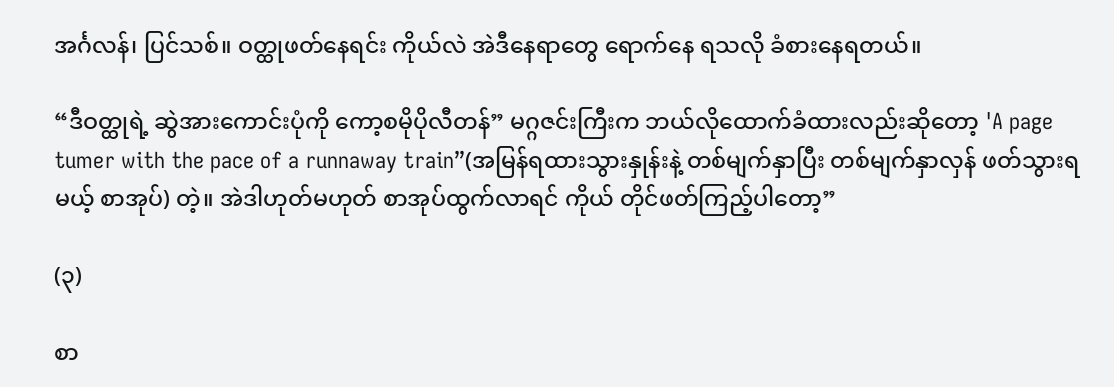အင်္ဂလန်၊ ပြင်သစ်။ ဝတ္ထုဖတ်နေရင်း ကိုယ်လဲ အဲဒီနေရာတွေ ရောက်နေ ရသလို ခံစားနေရတယ်။

“ဒီဝတ္ထုရဲ့ ဆွဲအားကောင်းပုံကို ကော့စမိုပိုလီတန်” မဂ္ဂဇင်းကြီးက ဘယ်လိုထောက်ခံထားလည်းဆိုတော့ 'A page tumer with the pace of a runnaway train”(အမြန်ရထားသွားနှုန်းနဲ့ တစ်မျက်နှာပြီး တစ်မျက်နှာလှန် ဖတ်သွားရမယ့် စာအုပ်) တဲ့။ အဲဒါဟုတ်မဟုတ် စာအုပ်ထွက်လာရင် ကိုယ် တိုင်ဖတ်ကြည့်ပါတော့”

(၃)

စာ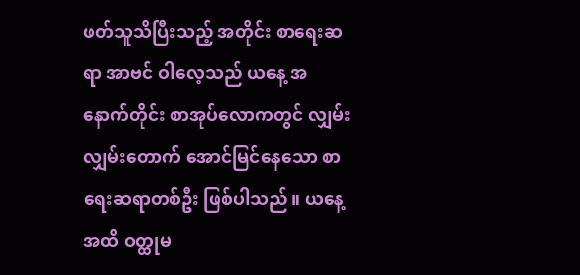ဖတ်သူသိပြီးသည့် အတိုင်း စာရေးဆရာ အာဗင် ဝါလေ့သည် ယနေ့ အနောက်တိုင်း စာအုပ်လောကတွင် လျှမ်းလျှမ်းတောက် အောင်မြင်နေသော စာရေးဆရာတစ်ဦး ဖြစ်ပါသည်။ ယနေ့ အထိ ဝတ္ထုမ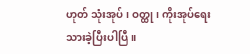ဟုတ် သုံးအုပ်၊ ဝတ္ထု၊ ကိုးအုပ်ရေးသားခဲ့ပြီးပါပြီ။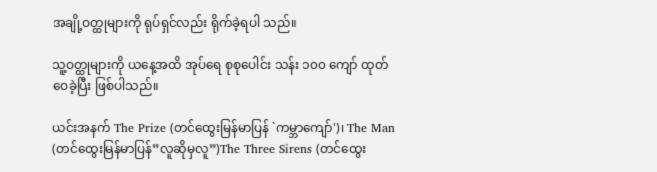အချို့ဝတ္ထုများကို ရုပ်ရှင်လည်း ရိုက်ခဲ့ရပါ သည်။

သူ့ဝတ္ထုများကို ယနေ့အထိ အုပ်ရေ စုစုပေါင်း သန်း ၁၀၀ ကျော် ထုတ်ဝေခဲ့ပြီး ဖြစ်ပါသည်။

ယင်းအနက် The Prize (တင်ထွေးမြန်မာပြန် `ကမ္ဘာကျော်')၊ The Man (တင်ထွေးမြန်မာပြန်”လူဆိုမှလူ”)The Three Sirens (တင်ထွေး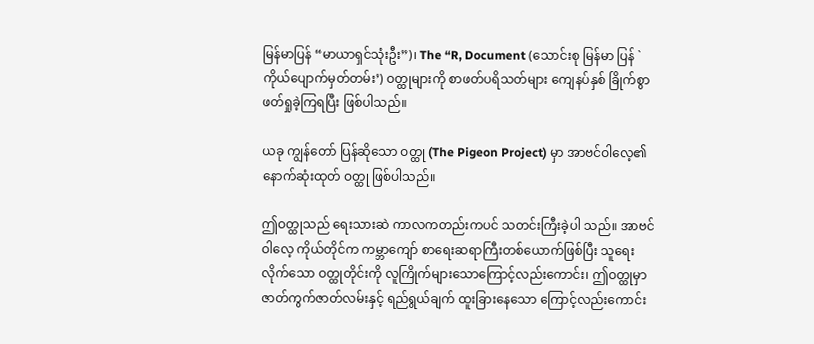မြန်မာပြန် “မာယာရှင်သုံးဦး”)၊ The “R, Document (သောင်းစု မြန်မာ ပြန် `ကိုယ်ပျောက်မှတ်တမ်း’) ဝတ္ထုများကို စာဖတ်ပရိသတ်များ ကျေနပ်နှစ် ခြိုက်စွာ ဖတ်ရှုခဲ့ကြရပြီး ဖြစ်ပါသည်။

ယခု ကျွန်တော် ပြန်ဆိုသော ဝတ္ထု (The Pigeon Project) မှာ အာဗင်ဝါလေ့၏ နောက်ဆုံးထုတ် ဝတ္ထု ဖြစ်ပါသည်။

ဤဝတ္ထုသည် ရေးသားဆဲ ကာလကတည်းကပင် သတင်းကြီးခဲ့ပါ သည်။ အာဗင်ဝါလေ့ ကိုယ်တိုင်က ကမ္ဘာကျော် စာရေးဆရာကြီးတစ်ယောက်ဖြစ်ပြီး သူရေးလိုက်သော ဝတ္ထုတိုင်းကို လူကြိုက်များသောကြောင့်လည်းကောင်း၊ ဤဝတ္ထုမှာ ဇာတ်ကွက်ဇာတ်လမ်းနှင့် ရည်ရွယ်ချက် ထူးခြားနေသော ကြောင့်လည်းကောင်း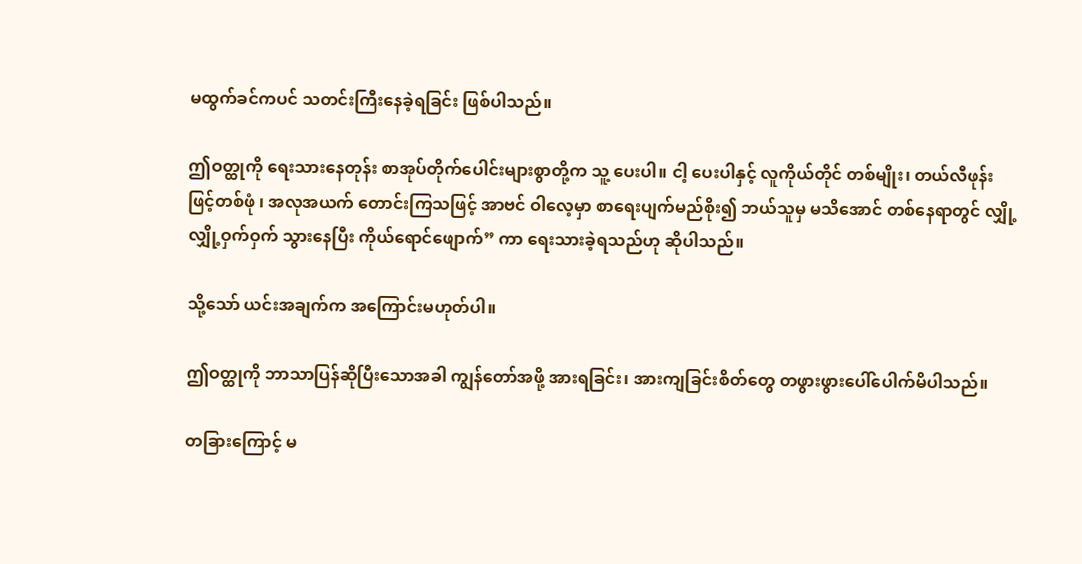မထွက်ခင်ကပင် သတင်းကြီးနေခဲ့ရခြင်း ဖြစ်ပါသည်။

ဤဝတ္ထုကို ရေးသားနေတုန်း စာအုပ်တိုက်ပေါင်းများစွာတို့က သူ့ ပေးပါ။ ငါ့ ပေးပါနှင့် လူကိုယ်တိုင် တစ်မျိုး၊ တယ်လီဖုန်းဖြင့်တစ်ဖုံ ၊ အလုအယက် တောင်းကြသဖြင့် အာဗင် ဝါလေ့မှာ စာရေးပျက်မည်စိုး၍ ဘယ်သူမှ မသိအောင် တစ်နေရာတွင် လျှို့လျှို့ဝှက်ဝှက် သွားနေပြီး ကိုယ်ရောင်ဖျောက်” ကာ ရေးသားခဲ့ရသည်ဟု ဆိုပါသည်။

သို့သော် ယင်းအချက်က အကြောင်းမဟုတ်ပါ။

ဤဝတ္ထုကို ဘာသာပြန်ဆိုပြီးသောအခါ ကျွန်တော်အဖို့ အားရခြင်း၊ အားကျခြင်းစိတ်တွေ တဖွားဖွားပေါ်ပေါက်မိပါသည်။

တခြားကြောင့် မ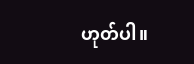ဟုတ်ပါ။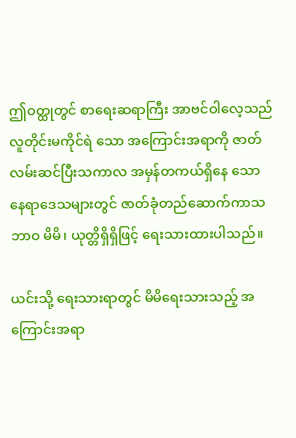ဤဝတ္ထုတွင် စာရေးဆရာကြီး အာဗင်ဝါလေ့သည် လူတိုင်းမကိုင်ရဲ သော အကြောင်းအရာကို ဇာတ်လမ်းဆင်ပြီးသကာလ အမှန်တကယ်ရှိနေ သော နေရာဒေသများတွင် ဇာတ်ခုံတည်ဆောက်ကာသဘာဝ မိမိ၊ ယုတ္တိရှိရှိဖြင့် ရေးသားထားပါသည်။

ယင်းသို့ ရေးသားရာတွင် မိမိရေးသားသည့် အကြောင်းအရာ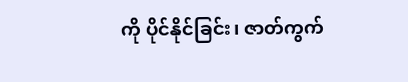ကို ပိုင်နိုင်ခြင်း၊ ဇာတ်ကွက်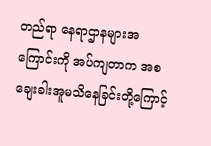တည်ရာ နေရာဌာနများအကြောင်းကို အပ်ကျတာက အစ ချေးခါးအူမသိနေခြင်းတို့ကြောင့်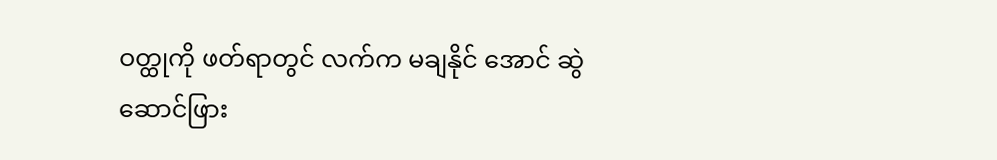ဝတ္ထုကို ဖတ်ရာတွင် လက်က မချနိုင် အောင် ဆွဲဆောင်ဖြား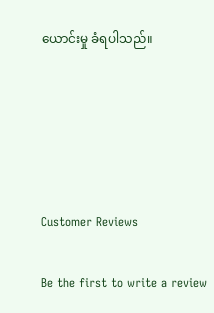ယောင်းမှု ခံရပါသည်။





Customer Reviews

Be the first to write a review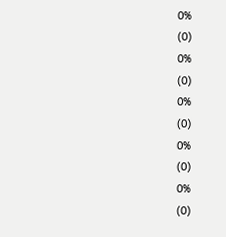0%
(0)
0%
(0)
0%
(0)
0%
(0)
0%
(0)